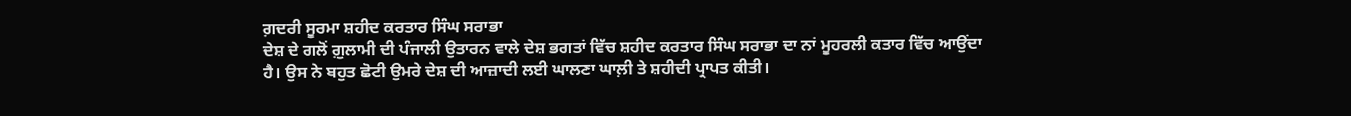ਗ਼ਦਰੀ ਸੂਰਮਾ ਸ਼ਹੀਦ ਕਰਤਾਰ ਸਿੰਘ ਸਰਾਭਾ
ਦੇਸ਼ ਦੇ ਗਲੋਂ ਗ਼ੁਲਾਮੀ ਦੀ ਪੰਜਾਲੀ ਉਤਾਰਨ ਵਾਲੇ ਦੇਸ਼ ਭਗਤਾਂ ਵਿੱਚ ਸ਼ਹੀਦ ਕਰਤਾਰ ਸਿੰਘ ਸਰਾਭਾ ਦਾ ਨਾਂ ਮੂਹਰਲੀ ਕਤਾਰ ਵਿੱਚ ਆਉਂਦਾ ਹੈ। ਉਸ ਨੇ ਬਹੁਤ ਛੋਟੀ ਉਮਰੇ ਦੇਸ਼ ਦੀ ਆਜ਼ਾਦੀ ਲਈ ਘਾਲਣਾ ਘਾਲ਼ੀ ਤੇ ਸ਼ਹੀਦੀ ਪ੍ਰਾਪਤ ਕੀਤੀ।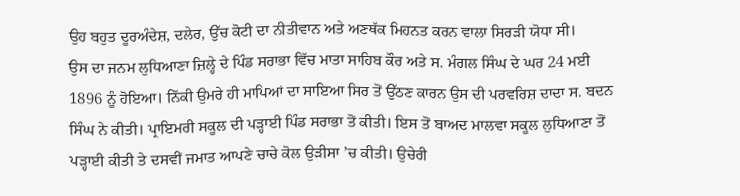ਉਹ ਬਹੁਤ ਦੂਰਅੰਦੇਸ਼, ਦਲੇਰ, ਉੱਚ ਕੋਟੀ ਦਾ ਨੀਤੀਵਾਨ ਅਤੇ ਅਣਥੱਕ ਮਿਹਨਤ ਕਰਨ ਵਾਲਾ ਸਿਰੜੀ ਯੋਧਾ ਸੀ।
ਉਸ ਦਾ ਜਨਮ ਲੁਧਿਆਣਾ ਜ਼ਿਲ੍ਹੇ ਦੇ ਪਿੰਡ ਸਰਾਭਾ ਵਿੱਚ ਮਾਤਾ ਸਾਹਿਬ ਕੌਰ ਅਤੇ ਸ. ਮੰਗਲ ਸਿੰਘ ਦੇ ਘਰ 24 ਮਈ 1896 ਨੂੰ ਹੋਇਆ। ਨਿੱਕੀ ਉਮਰੇ ਹੀ ਮਾਪਿਆਂ ਦਾ ਸਾਇਆ ਸਿਰ ਤੋਂ ਉੱਠਣ ਕਾਰਨ ਉਸ ਦੀ ਪਰਵਰਿਸ਼ ਦਾਦਾ ਸ. ਬਦਨ ਸਿੰਘ ਨੇ ਕੀਤੀ। ਪ੍ਰਾਇਮਰੀ ਸਕੂਲ ਦੀ ਪੜ੍ਹਾਈ ਪਿੰਡ ਸਰਾਭਾ ਤੋਂ ਕੀਤੀ। ਇਸ ਤੋਂ ਬਾਅਦ ਮਾਲਵਾ ਸਕੂਲ ਲੁਧਿਆਣਾ ਤੋਂ ਪੜ੍ਹਾਈ ਕੀਤੀ ਤੇ ਦਸਵੀਂ ਜਮਾਤ ਆਪਣੇ ਚਾਚੇ ਕੋਲ ਉੜੀਸਾ ’ਚ ਕੀਤੀ। ਉਚੇਰੀ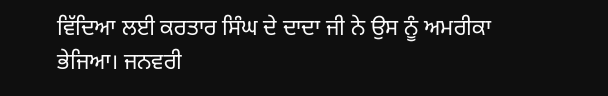ਵਿੱਦਿਆ ਲਈ ਕਰਤਾਰ ਸਿੰਘ ਦੇ ਦਾਦਾ ਜੀ ਨੇ ਉਸ ਨੂੰ ਅਮਰੀਕਾ ਭੇਜਿਆ। ਜਨਵਰੀ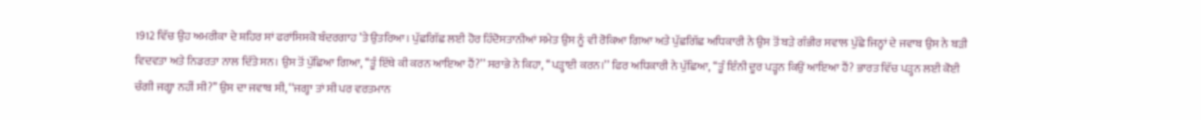1912 ਵਿੱਚ ਉਹ ਅਮਰੀਕਾ ਦੇ ਸ਼ਹਿਰ ਸਾਂ ਫਰਾਂਸਿਸਕੋ ਬੰਦਰਗਾਹ ’ਤੇ ਉਤਰਿਆ। ਪੁੱਛਗਿੱਛ ਲਈ ਹੋਰ ਹਿੰਦੋਸਤਾਨੀਆਂ ਸਮੇਤ ਉਸ ਨੂੰ ਵੀ ਰੋਕਿਆ ਗਿਆ ਅਤੇ ਪੁੱਛਗਿੱਛ ਅਧਿਕਾਰੀ ਨੇ ਉਸ ਤੋਂ ਬੜੇ ਗੰਭੀਰ ਸਵਾਲ ਪੁੱਛੇ ਜਿਨ੍ਹਾਂ ਦੇ ਜਵਾਬ ਉਸ ਨੇ ਬੜੀ ਵਿਦਵਤਾ ਅਤੇ ਨਿਡਰਤਾ ਨਾਲ ਦਿੱਤੇ ਸਨ। ਉਸ ਤੋਂ ਪੁੱਛਿਆ ਗਿਆ, ‘‘ਤੂੰ ਇੱਥੇ ਕੀ ਕਰਨ ਆਇਆ ਹੈਂ?’’ ਸਰਾਭੇ ਨੇ ਕਿਹਾ, ‘‘ਪੜ੍ਹਾਈ ਕਰਨ।’’ ਫਿਰ ਅਧਿਕਾਰੀ ਨੇ ਪੁੱਛਿਆ, ‘‘ਤੂੰ ਇੰਨੀ ਦੂਰ ਪੜ੍ਹਨ ਕਿਉਂ ਆਇਆ ਹੈਂ? ਭਾਰਤ ਵਿੱਚ ਪੜ੍ਹਨ ਲਈ ਕੋਈ ਚੰਗੀ ਜਗ੍ਹਾ ਨਹੀਂ ਸੀ?’’ ਉਸ ਦਾ ਜਵਾਬ ਸੀ, ‘‘ਜਗ੍ਹਾ ਤਾਂ ਸੀ ਪਰ ਵਰਤਮਾਨ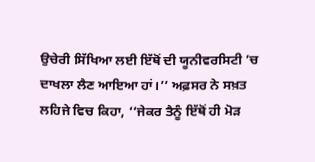ਉਚੇਰੀ ਸਿੱਖਿਆ ਲਈ ਇੱਥੋਂ ਦੀ ਯੂਨੀਵਰਸਿਟੀ ’ਚ ਦਾਖਲਾ ਲੈਣ ਆਇਆ ਹਾਂ।’’ ਅਫ਼ਸਰ ਨੇ ਸਖ਼ਤ ਲਹਿਜੇ ਵਿਚ ਕਿਹਾ, ‘‘ਜੇਕਰ ਤੈਨੂੰ ਇੱਥੋਂ ਹੀ ਮੋੜ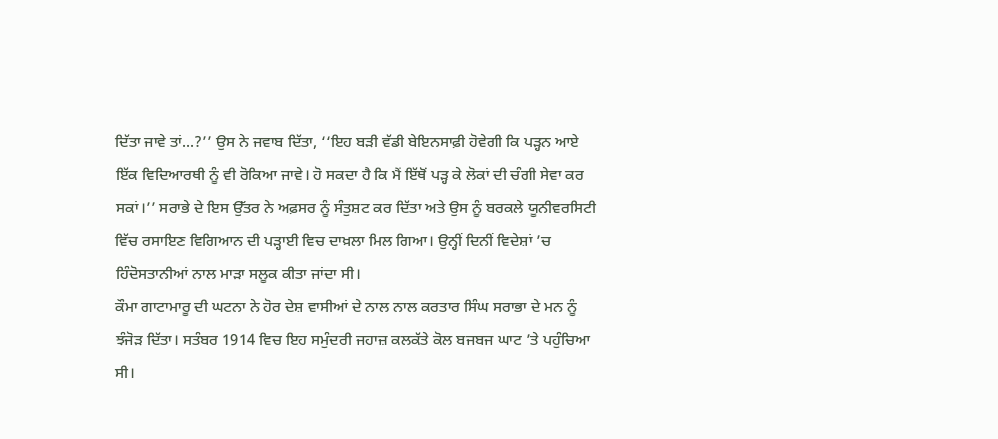ਦਿੱਤਾ ਜਾਵੇ ਤਾਂ...?’’ ਉਸ ਨੇ ਜਵਾਬ ਦਿੱਤਾ, ‘‘ਇਹ ਬੜੀ ਵੱਡੀ ਬੇਇਨਸਾਫ਼ੀ ਹੋਵੇਗੀ ਕਿ ਪੜ੍ਹਨ ਆਏ ਇੱਕ ਵਿਦਿਆਰਥੀ ਨੂੰ ਵੀ ਰੋਕਿਆ ਜਾਵੇ। ਹੋ ਸਕਦਾ ਹੈ ਕਿ ਮੈਂ ਇੱਥੋਂ ਪੜ੍ਹ ਕੇ ਲੋਕਾਂ ਦੀ ਚੰਗੀ ਸੇਵਾ ਕਰ ਸਕਾਂ।’’ ਸਰਾਭੇ ਦੇ ਇਸ ਉੱਤਰ ਨੇ ਅਫ਼ਸਰ ਨੂੰ ਸੰਤੁਸ਼ਟ ਕਰ ਦਿੱਤਾ ਅਤੇ ਉਸ ਨੂੰ ਬਰਕਲੇ ਯੂਨੀਵਰਸਿਟੀ ਵਿੱਚ ਰਸਾਇਣ ਵਿਗਿਆਨ ਦੀ ਪੜ੍ਹਾਈ ਵਿਚ ਦਾਖ਼ਲਾ ਮਿਲ ਗਿਆ। ਉਨ੍ਹੀਂ ਦਿਨੀਂ ਵਿਦੇਸ਼ਾਂ ’ਚ ਹਿੰਦੋਸਤਾਨੀਆਂ ਨਾਲ ਮਾੜਾ ਸਲੂਕ ਕੀਤਾ ਜਾਂਦਾ ਸੀ।
ਕੌਮਾ ਗਾਟਾਮਾਰੂ ਦੀ ਘਟਨਾ ਨੇ ਹੋਰ ਦੇਸ਼ ਵਾਸੀਆਂ ਦੇ ਨਾਲ ਨਾਲ ਕਰਤਾਰ ਸਿੰਘ ਸਰਾਭਾ ਦੇ ਮਨ ਨੂੰ ਝੰਜੋੜ ਦਿੱਤਾ। ਸਤੰਬਰ 1914 ਵਿਚ ਇਹ ਸਮੁੰਦਰੀ ਜਹਾਜ਼ ਕਲਕੱਤੇ ਕੋਲ ਬਜਬਜ ਘਾਟ ’ਤੇ ਪਹੁੰਚਿਆ ਸੀ।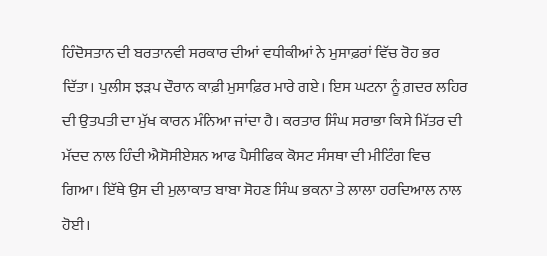ਹਿੰਦੋਸਤਾਨ ਦੀ ਬਰਤਾਨਵੀ ਸਰਕਾਰ ਦੀਆਂ ਵਧੀਕੀਆਂ ਨੇ ਮੁਸਾਫ਼ਰਾਂ ਵਿੱਚ ਰੋਹ ਭਰ ਦਿੱਤਾ। ਪੁਲੀਸ ਝੜਪ ਦੌਰਾਨ ਕਾਫ਼ੀ ਮੁਸਾਫ਼ਿਰ ਮਾਰੇ ਗਏ। ਇਸ ਘਟਨਾ ਨੂੰ ਗ਼ਦਰ ਲਹਿਰ ਦੀ ਉਤਪਤੀ ਦਾ ਮੁੱਖ ਕਾਰਨ ਮੰਨਿਆ ਜਾਂਦਾ ਹੈ। ਕਰਤਾਰ ਸਿੰਘ ਸਰਾਭਾ ਕਿਸੇ ਮਿੱਤਰ ਦੀ ਮੱਦਦ ਨਾਲ ਹਿੰਦੀ ਐਸੋਸੀਏਸ਼ਨ ਆਫ ਪੈਸੀਫਿਕ ਕੋਸਟ ਸੰਸਥਾ ਦੀ ਮੀਟਿੰਗ ਵਿਚ ਗਿਆ। ਇੱਥੇ ਉਸ ਦੀ ਮੁਲਾਕਾਤ ਬਾਬਾ ਸੋਹਣ ਸਿੰਘ ਭਕਨਾ ਤੇ ਲਾਲਾ ਹਰਦਿਆਲ ਨਾਲ ਹੋਈ।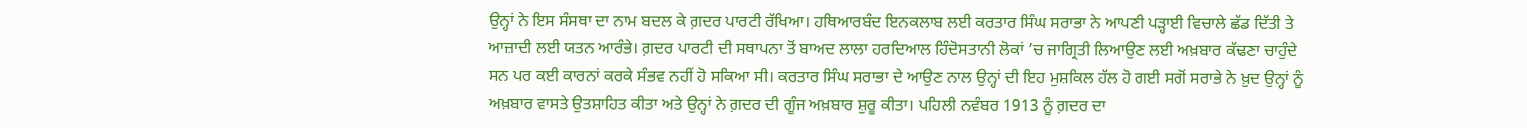ਉਨ੍ਹਾਂ ਨੇ ਇਸ ਸੰਸਥਾ ਦਾ ਨਾਮ ਬਦਲ ਕੇ ਗ਼ਦਰ ਪਾਰਟੀ ਰੱਖਿਆ। ਹਥਿਆਰਬੰਦ ਇਨਕਲਾਬ ਲਈ ਕਰਤਾਰ ਸਿੰਘ ਸਰਾਭਾ ਨੇ ਆਪਣੀ ਪੜ੍ਹਾਈ ਵਿਚਾਲੇ ਛੱਡ ਦਿੱਤੀ ਤੇ ਆਜ਼ਾਦੀ ਲਈ ਯਤਨ ਆਰੰਭੇ। ਗ਼ਦਰ ਪਾਰਟੀ ਦੀ ਸਥਾਪਨਾ ਤੋਂ ਬਾਅਦ ਲਾਲਾ ਹਰਦਿਆਲ ਹਿੰਦੋਸਤਾਨੀ ਲੋਕਾਂ ’ਚ ਜਾਗ੍ਰਿਤੀ ਲਿਆਉਣ ਲਈ ਅਖ਼ਬਾਰ ਕੱਢਣਾ ਚਾਹੁੰਦੇ ਸਨ ਪਰ ਕਈ ਕਾਰਨਾਂ ਕਰਕੇ ਸੰਭਵ ਨਹੀਂ ਹੋ ਸਕਿਆ ਸੀ। ਕਰਤਾਰ ਸਿੰਘ ਸਰਾਭਾ ਦੇ ਆਉਣ ਨਾਲ ਉਨ੍ਹਾਂ ਦੀ ਇਹ ਮੁਸ਼ਕਿਲ ਹੱਲ ਹੋ ਗਈ ਸਗੋਂ ਸਰਾਭੇ ਨੇ ਖ਼ੁਦ ਉਨ੍ਹਾਂ ਨੂੰ ਅਖ਼ਬਾਰ ਵਾਸਤੇ ਉਤਸ਼ਾਹਿਤ ਕੀਤਾ ਅਤੇ ਉਨ੍ਹਾਂ ਨੇ ਗ਼ਦਰ ਦੀ ਗੂੰਜ ਅਖ਼ਬਾਰ ਸ਼ੁਰੂ ਕੀਤਾ। ਪਹਿਲੀ ਨਵੰਬਰ 1913 ਨੂੰ ਗ਼ਦਰ ਦਾ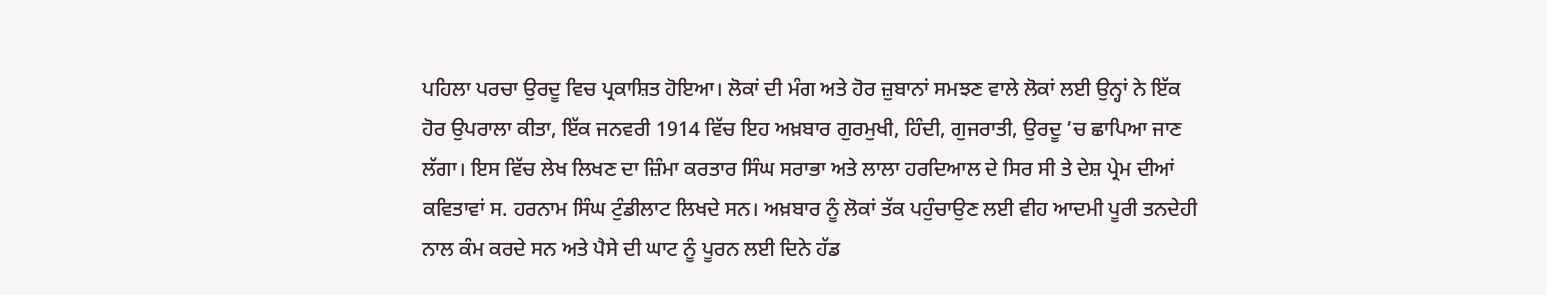ਪਹਿਲਾ ਪਰਚਾ ਉਰਦੂ ਵਿਚ ਪ੍ਰਕਾਸ਼ਿਤ ਹੋਇਆ। ਲੋਕਾਂ ਦੀ ਮੰਗ ਅਤੇ ਹੋਰ ਜ਼ੁਬਾਨਾਂ ਸਮਝਣ ਵਾਲੇ ਲੋਕਾਂ ਲਈ ਉਨ੍ਹਾਂ ਨੇ ਇੱਕ ਹੋਰ ਉਪਰਾਲਾ ਕੀਤਾ, ਇੱਕ ਜਨਵਰੀ 1914 ਵਿੱਚ ਇਹ ਅਖ਼ਬਾਰ ਗੁਰਮੁਖੀ, ਹਿੰਦੀ, ਗੁਜਰਾਤੀ, ਉਰਦੂ ’ਚ ਛਾਪਿਆ ਜਾਣ ਲੱਗਾ। ਇਸ ਵਿੱਚ ਲੇਖ ਲਿਖਣ ਦਾ ਜ਼ਿੰਮਾ ਕਰਤਾਰ ਸਿੰਘ ਸਰਾਭਾ ਅਤੇ ਲਾਲਾ ਹਰਦਿਆਲ ਦੇ ਸਿਰ ਸੀ ਤੇ ਦੇਸ਼ ਪ੍ਰੇਮ ਦੀਆਂ ਕਵਿਤਾਵਾਂ ਸ. ਹਰਨਾਮ ਸਿੰਘ ਟੁੰਡੀਲਾਟ ਲਿਖਦੇ ਸਨ। ਅਖ਼ਬਾਰ ਨੂੰ ਲੋਕਾਂ ਤੱਕ ਪਹੁੰਚਾਉਣ ਲਈ ਵੀਹ ਆਦਮੀ ਪੂਰੀ ਤਨਦੇਹੀ ਨਾਲ ਕੰਮ ਕਰਦੇ ਸਨ ਅਤੇ ਪੈਸੇ ਦੀ ਘਾਟ ਨੂੰ ਪੂਰਨ ਲਈ ਦਿਨੇ ਹੱਡ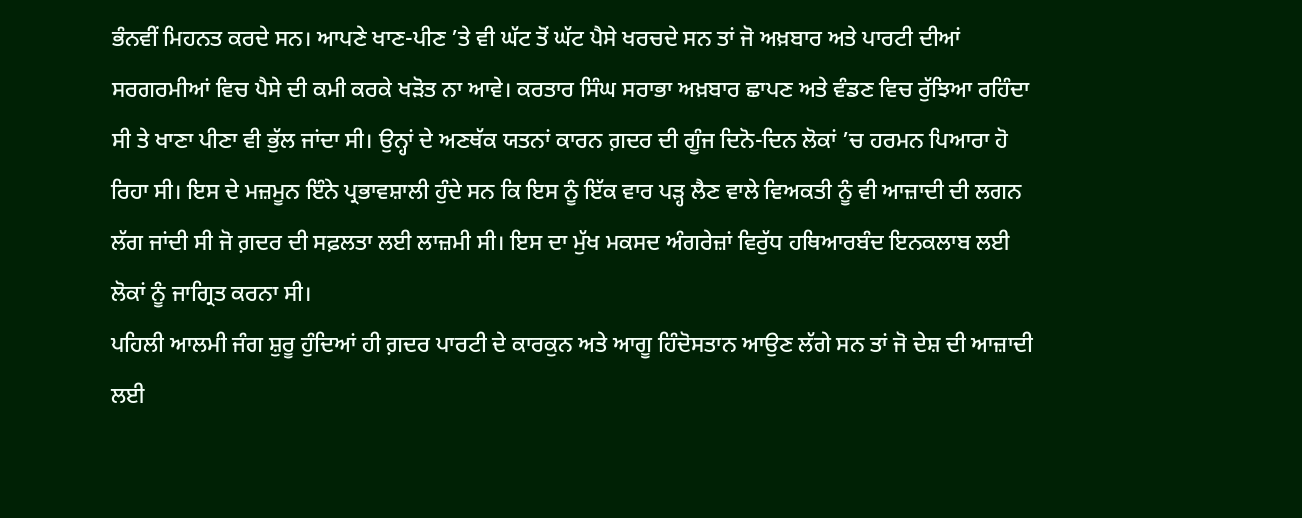ਭੰਨਵੀਂ ਮਿਹਨਤ ਕਰਦੇ ਸਨ। ਆਪਣੇ ਖਾਣ-ਪੀਣ ’ਤੇ ਵੀ ਘੱਟ ਤੋਂ ਘੱਟ ਪੈਸੇ ਖਰਚਦੇ ਸਨ ਤਾਂ ਜੋ ਅਖ਼ਬਾਰ ਅਤੇ ਪਾਰਟੀ ਦੀਆਂ ਸਰਗਰਮੀਆਂ ਵਿਚ ਪੈਸੇ ਦੀ ਕਮੀ ਕਰਕੇ ਖੜੋਤ ਨਾ ਆਵੇ। ਕਰਤਾਰ ਸਿੰਘ ਸਰਾਭਾ ਅਖ਼ਬਾਰ ਛਾਪਣ ਅਤੇ ਵੰਡਣ ਵਿਚ ਰੁੱਝਿਆ ਰਹਿੰਦਾ ਸੀ ਤੇ ਖਾਣਾ ਪੀਣਾ ਵੀ ਭੁੱਲ ਜਾਂਦਾ ਸੀ। ਉਨ੍ਹਾਂ ਦੇ ਅਣਥੱਕ ਯਤਨਾਂ ਕਾਰਨ ਗ਼ਦਰ ਦੀ ਗੂੰਜ ਦਿਨੋ-ਦਿਨ ਲੋਕਾਂ ’ਚ ਹਰਮਨ ਪਿਆਰਾ ਹੋ ਰਿਹਾ ਸੀ। ਇਸ ਦੇ ਮਜ਼ਮੂਨ ਇੰਨੇ ਪ੍ਰਭਾਵਸ਼ਾਲੀ ਹੁੰਦੇ ਸਨ ਕਿ ਇਸ ਨੂੰ ਇੱਕ ਵਾਰ ਪੜ੍ਹ ਲੈਣ ਵਾਲੇ ਵਿਅਕਤੀ ਨੂੰ ਵੀ ਆਜ਼ਾਦੀ ਦੀ ਲਗਨ ਲੱਗ ਜਾਂਦੀ ਸੀ ਜੋ ਗ਼ਦਰ ਦੀ ਸਫ਼ਲਤਾ ਲਈ ਲਾਜ਼ਮੀ ਸੀ। ਇਸ ਦਾ ਮੁੱਖ ਮਕਸਦ ਅੰਗਰੇਜ਼ਾਂ ਵਿਰੁੱਧ ਹਥਿਆਰਬੰਦ ਇਨਕਲਾਬ ਲਈ ਲੋਕਾਂ ਨੂੰ ਜਾਗ੍ਰਿਤ ਕਰਨਾ ਸੀ।
ਪਹਿਲੀ ਆਲਮੀ ਜੰਗ ਸ਼ੁਰੂ ਹੁੰਦਿਆਂ ਹੀ ਗ਼ਦਰ ਪਾਰਟੀ ਦੇ ਕਾਰਕੁਨ ਅਤੇ ਆਗੂ ਹਿੰਦੋਸਤਾਨ ਆਉਣ ਲੱਗੇ ਸਨ ਤਾਂ ਜੋ ਦੇਸ਼ ਦੀ ਆਜ਼ਾਦੀ ਲਈ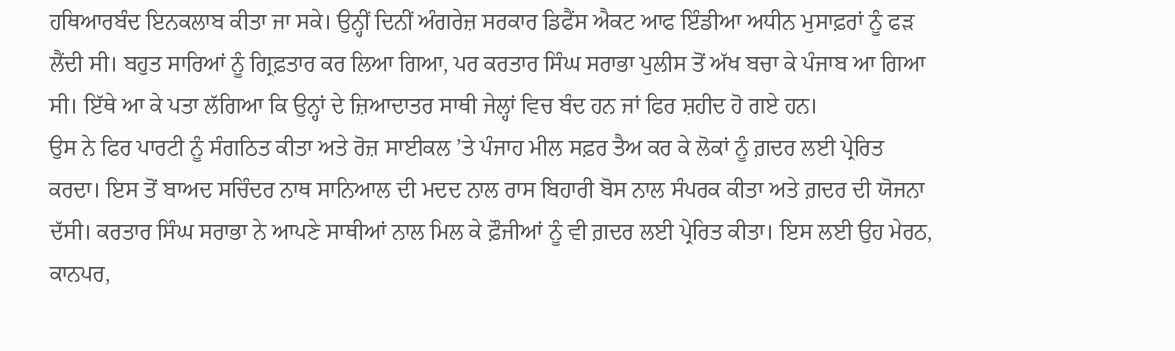ਹਥਿਆਰਬੰਦ ਇਨਕਲਾਬ ਕੀਤਾ ਜਾ ਸਕੇ। ਉਨ੍ਹੀਂ ਦਿਨੀਂ ਅੰਗਰੇਜ਼ ਸਰਕਾਰ ਡਿਫੈਂਸ ਐਕਟ ਆਫ ਇੰਡੀਆ ਅਧੀਨ ਮੁਸਾਫ਼ਰਾਂ ਨੂੰ ਫੜ ਲੈਂਦੀ ਸੀ। ਬਹੁਤ ਸਾਰਿਆਂ ਨੂੰ ਗ੍ਰਿਫ਼ਤਾਰ ਕਰ ਲਿਆ ਗਿਆ, ਪਰ ਕਰਤਾਰ ਸਿੰਘ ਸਰਾਭਾ ਪੁਲੀਸ ਤੋਂ ਅੱਖ ਬਚਾ ਕੇ ਪੰਜਾਬ ਆ ਗਿਆ ਸੀ। ਇੱਥੇ ਆ ਕੇ ਪਤਾ ਲੱਗਿਆ ਕਿ ਉਨ੍ਹਾਂ ਦੇ ਜ਼ਿਆਦਾਤਰ ਸਾਥੀ ਜੇਲ੍ਹਾਂ ਵਿਚ ਬੰਦ ਹਨ ਜਾਂ ਫਿਰ ਸ਼ਹੀਦ ਹੋ ਗਏ ਹਨ।
ਉਸ ਨੇ ਫਿਰ ਪਾਰਟੀ ਨੂੰ ਸੰਗਠਿਤ ਕੀਤਾ ਅਤੇ ਰੋਜ਼ ਸਾਈਕਲ ’ਤੇ ਪੰਜਾਹ ਮੀਲ ਸਫ਼ਰ ਤੈਅ ਕਰ ਕੇ ਲੋਕਾਂ ਨੂੰ ਗ਼ਦਰ ਲਈ ਪ੍ਰੇਰਿਤ ਕਰਦਾ। ਇਸ ਤੋਂ ਬਾਅਦ ਸਚਿੰਦਰ ਨਾਥ ਸਾਨਿਆਲ ਦੀ ਮਦਦ ਨਾਲ ਰਾਸ ਬਿਹਾਰੀ ਬੋਸ ਨਾਲ ਸੰਪਰਕ ਕੀਤਾ ਅਤੇ ਗ਼ਦਰ ਦੀ ਯੋਜਨਾ ਦੱਸੀ। ਕਰਤਾਰ ਸਿੰਘ ਸਰਾਭਾ ਨੇ ਆਪਣੇ ਸਾਥੀਆਂ ਨਾਲ ਮਿਲ ਕੇ ਫ਼ੌਜੀਆਂ ਨੂੰ ਵੀ ਗ਼ਦਰ ਲਈ ਪ੍ਰੇਰਿਤ ਕੀਤਾ। ਇਸ ਲਈ ਉਹ ਮੇਰਠ, ਕਾਨਪਰ,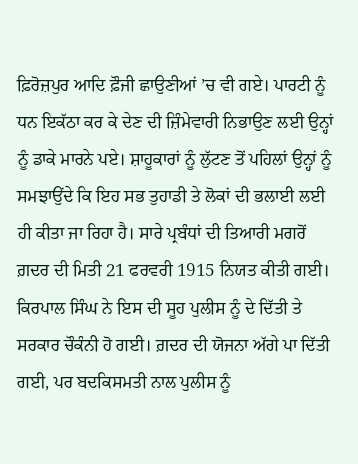ਫ਼ਿਰੋਜ਼ਪੁਰ ਆਦਿ ਫ਼ੌਜੀ ਛਾਉਣੀਆਂ ’ਚ ਵੀ ਗਏ। ਪਾਰਟੀ ਨੂੰ ਧਨ ਇਕੱਠਾ ਕਰ ਕੇ ਦੇਣ ਦੀ ਜ਼ਿੰਮੇਵਾਰੀ ਨਿਭਾਉਣ ਲਈ ਉਨ੍ਹਾਂ ਨੂੰ ਡਾਕੇ ਮਾਰਨੇ ਪਏ। ਸ਼ਾਹੂਕਾਰਾਂ ਨੂੰ ਲੁੱਟਣ ਤੋਂ ਪਹਿਲਾਂ ਉਨ੍ਹਾਂ ਨੂੰ ਸਮਝਾਉਂਦੇ ਕਿ ਇਹ ਸਭ ਤੁਹਾਡੀ ਤੇ ਲੋਕਾਂ ਦੀ ਭਲਾਈ ਲਈ ਹੀ ਕੀਤਾ ਜਾ ਰਿਹਾ ਹੈ। ਸਾਰੇ ਪ੍ਰਬੰਧਾਂ ਦੀ ਤਿਆਰੀ ਮਗਰੋਂ ਗ਼ਦਰ ਦੀ ਮਿਤੀ 21 ਫਰਵਰੀ 1915 ਨਿਯਤ ਕੀਤੀ ਗਈ। ਕਿਰਪਾਲ ਸਿੰਘ ਨੇ ਇਸ ਦੀ ਸੂਹ ਪੁਲੀਸ ਨੂੰ ਦੇ ਦਿੱਤੀ ਤੇ ਸਰਕਾਰ ਚੌਕੰਨੀ ਹੋ ਗਈ। ਗ਼ਦਰ ਦੀ ਯੋਜਨਾ ਅੱਗੇ ਪਾ ਦਿੱਤੀ ਗਈ, ਪਰ ਬਦਕਿਸਮਤੀ ਨਾਲ ਪੁਲੀਸ ਨੂੰ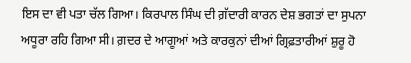ਇਸ ਦਾ ਵੀ ਪਤਾ ਚੱਲ ਗਿਆ। ਕਿਰਪਾਲ ਸਿੰਘ ਦੀ ਗ਼ੱਦਾਰੀ ਕਾਰਨ ਦੇਸ਼ ਭਗਤਾਂ ਦਾ ਸੁਪਨਾ ਅਧੂਰਾ ਰਹਿ ਗਿਆ ਸੀ। ਗ਼ਦਰ ਦੇ ਆਗੂਆਂ ਅਤੇ ਕਾਰਕੁਨਾਂ ਦੀਆਂ ਗ੍ਰਿਫ਼ਤਾਰੀਆਂ ਸ਼ੁਰੂ ਹੋ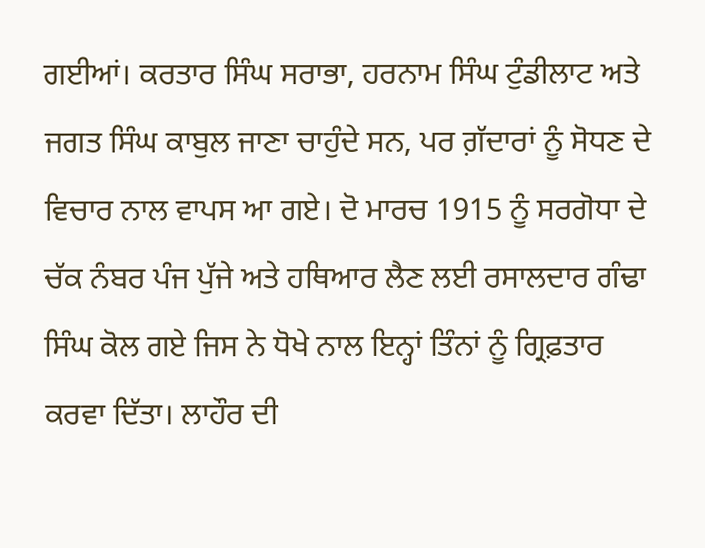ਗਈਆਂ। ਕਰਤਾਰ ਸਿੰਘ ਸਰਾਭਾ, ਹਰਨਾਮ ਸਿੰਘ ਟੁੰਡੀਲਾਟ ਅਤੇ ਜਗਤ ਸਿੰਘ ਕਾਬੁਲ ਜਾਣਾ ਚਾਹੁੰਦੇ ਸਨ, ਪਰ ਗ਼ੱਦਾਰਾਂ ਨੂੰ ਸੋਧਣ ਦੇ ਵਿਚਾਰ ਨਾਲ ਵਾਪਸ ਆ ਗਏ। ਦੋ ਮਾਰਚ 1915 ਨੂੰ ਸਰਗੋਧਾ ਦੇ ਚੱਕ ਨੰਬਰ ਪੰਜ ਪੁੱਜੇ ਅਤੇ ਹਥਿਆਰ ਲੈਣ ਲਈ ਰਸਾਲਦਾਰ ਗੰਢਾ ਸਿੰਘ ਕੋਲ ਗਏ ਜਿਸ ਨੇ ਧੋਖੇ ਨਾਲ ਇਨ੍ਹਾਂ ਤਿੰਨਾਂ ਨੂੰ ਗ੍ਰਿਫ਼ਤਾਰ ਕਰਵਾ ਦਿੱਤਾ। ਲਾਹੌਰ ਦੀ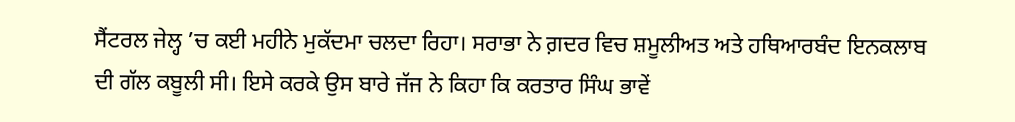ਸੈਂਟਰਲ ਜੇਲ੍ਹ ’ਚ ਕਈ ਮਹੀਨੇ ਮੁਕੱਦਮਾ ਚਲਦਾ ਰਿਹਾ। ਸਰਾਭਾ ਨੇ ਗ਼ਦਰ ਵਿਚ ਸ਼ਮੂਲੀਅਤ ਅਤੇ ਹਥਿਆਰਬੰਦ ਇਨਕਲਾਬ ਦੀ ਗੱਲ ਕਬੂਲੀ ਸੀ। ਇਸੇ ਕਰਕੇ ਉਸ ਬਾਰੇ ਜੱਜ ਨੇ ਕਿਹਾ ਕਿ ਕਰਤਾਰ ਸਿੰਘ ਭਾਵੇਂ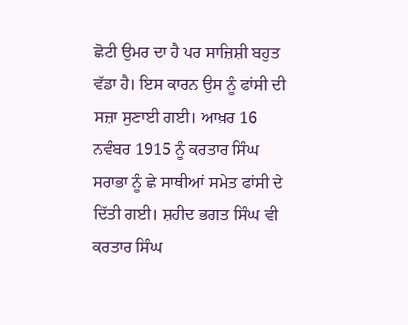ਛੋਟੀ ਉਮਰ ਦਾ ਹੈ ਪਰ ਸਾਜ਼ਿਸ਼ੀ ਬਹੁਤ ਵੱਡਾ ਹੈ। ਇਸ ਕਾਰਨ ਉਸ ਨੂੰ ਫਾਂਸੀ ਦੀ ਸਜ਼ਾ ਸੁਣਾਈ ਗਈ। ਆਖ਼ਰ 16 ਨਵੰਬਰ 1915 ਨੂੰ ਕਰਤਾਰ ਸਿੰਘ ਸਰਾਭਾ ਨੂੰ ਛੇ ਸਾਥੀਆਂ ਸਮੇਤ ਫਾਂਸੀ ਦੇ ਦਿੱਤੀ ਗਈ। ਸ਼ਹੀਦ ਭਗਤ ਸਿੰਘ ਵੀ ਕਰਤਾਰ ਸਿੰਘ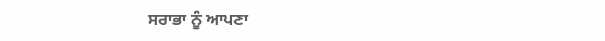ਸਰਾਭਾ ਨੂੰ ਆਪਣਾ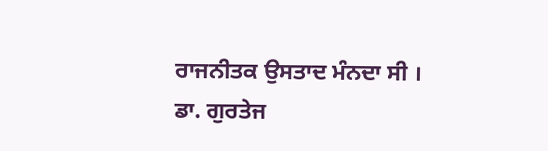ਰਾਜਨੀਤਕ ਉਸਤਾਦ ਮੰਨਦਾ ਸੀ ।
ਡਾ. ਗੁਰਤੇਜ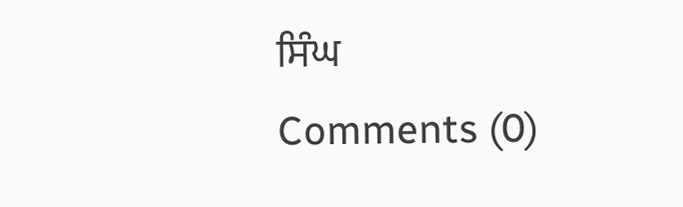ਸਿੰਘ
Comments (0)